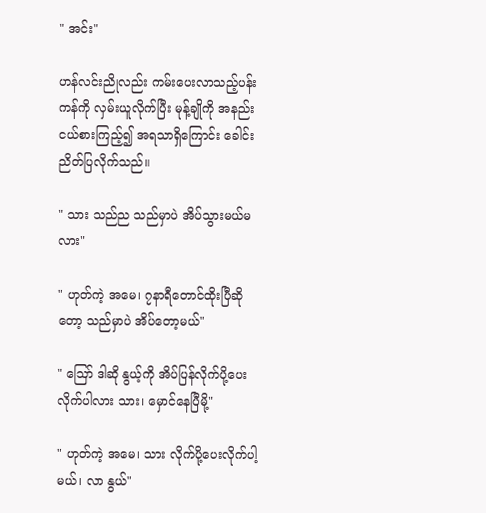" အင်း"

ဟန်လင်းညိုလည်း ကမ်းပေးလာသည့်ပန်းကန်ကို လှမ်းယူလိုက်ပြီး မုန့်ချိုကို အနည်းငယ်စားကြည့်၍ အရသာရှိကြောင်း ခေါင်းညိတ်ပြလိုက်သည်။

" သား သည်ည သည်မှာပဲ အိပ်သွားမယ်မလား"

" ဟုတ်ကဲ့ အမေ၊ ၇နာရီတောင်ထိုးပြီဆိုတော့ သည်မှာပဲ အိပ်တော့မယ်"

" ဪ ဒါဆို နွယ့်ကို အိပ်ပြန်လိုက်ပို့ပေးလိုက်ပါလား သား၊ မှောင်နေပြီမို့"

" ဟုတ်ကဲ့ အမေ၊ သား လိုက်ပို့ပေးလိုက်ပါ့မယ်၊ လာ နွယ်"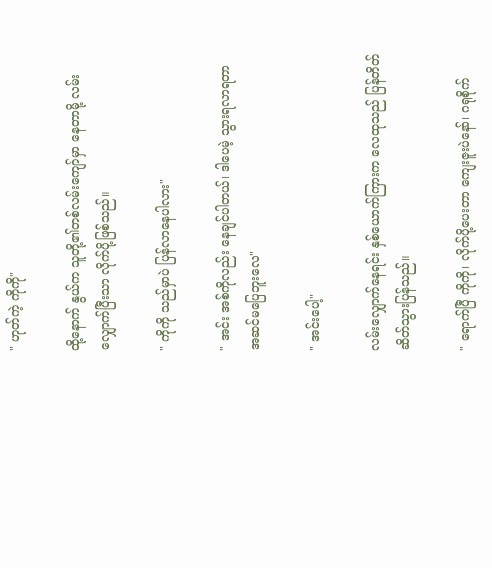" ဟုတ်ကဲ့ ကိုကို"

ထို့နောက် နွယ်က သူတို့၏တစ်လမ်းကျော်မှာ နေတာမို့ လမ်းလျှောက်ပြီးသာ လိုက်ပို့ဖြစ်သည်။

" ကိုကို သည်မှာပဲ ပြန်လာနေပါလား"

" အင်း အစ်ကိုလည်း နေချင်ပါတယ်၊ ဒါပေမဲ့ သွားရလာရတာ အဆင်မပြေဘူးလေ"

" အင်းပေါ့"

လမ်းလျှောက်နေရင်း နှစ်ယောက်ကြားက လေထုသည် ပြန်တိတ်ဆိတ်သွားပြန်သည်။

" ရောက်ပြီ ကိုကို၊ လိုက်ပို့ပေးတာ ကျေးဇူးပဲနော်၊ ဂရုစိုက်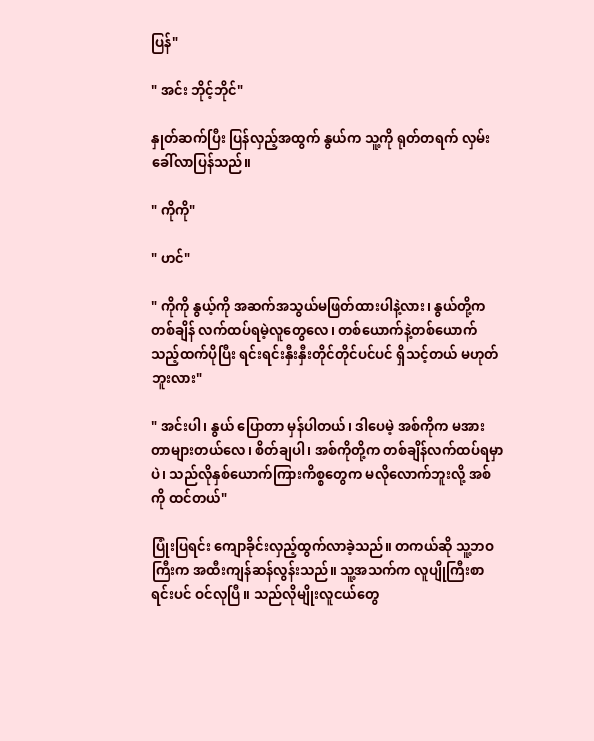ပြန်"

" အင်း ဘိုင့်ဘိုင်"

နှုတ်ဆက်ပြီး ပြန်လှည့်အထွက် နွယ်က သူ့ကို ရုတ်တရက် လှမ်းခေါ်လာပြန်သည်။

" ကိုကို"

" ဟင်"

" ကိုကို နွယ့်ကို အဆက်အသွယ်မဖြတ်ထားပါနဲ့လား၊ နွယ်တို့က တစ်ချိန် လက်ထပ်ရမဲ့လူတွေလေ၊ တစ်ယောက်နဲ့တစ်ယောက် သည့်ထက်ပိုပြီး ရင်းရင်းနှီးနှီးတိုင်တိုင်ပင်ပင် ရှိသင့်တယ် မဟုတ်ဘူးလား"

" အင်းပါ၊ နွယ် ပြောတာ မှန်ပါတယ်၊ ဒါပေမဲ့ အစ်ကိုက မအားတာများတယ်လေ၊ စိတ်ချပါ၊ အစ်ကိုတို့က တစ်ချိန်လက်ထပ်ရမှာပဲ၊ သည်လိုနှစ်ယောက်ကြားကိစ္စတွေက မလိုလောက်ဘူးလို့ အစ်ကို ထင်တယ်"

ပြုံးပြရင်း ကျောခိုင်းလှည့်ထွက်လာခဲ့သည်။ တကယ်ဆို သူ့ဘဝကြီးက အထီးကျန်ဆန်လွန်းသည်။ သူ့အသက်က လူပျိုကြီးစာရင်းပင် ဝင်လုပြီ။ သည်လိုမျိုးလူငယ်တွေ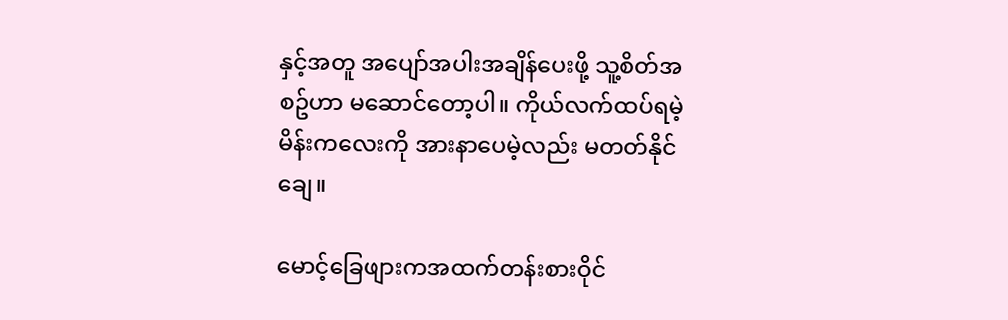နှင့်အတူ အပျော်အပါးအချိန်ပေးဖို့ သူ့စိတ်အစဥ်ဟာ မဆောင်တော့ပါ။ ကိုယ်လက်ထပ်ရမဲ့မိန်းကလေးကို အားနာပေမဲ့လည်း မတတ်နိုင်ချေ။

မောင့်ခြေဖျားကအထက်တန်းစားဝိုင်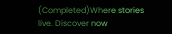(Completed)Where stories live. Discover now